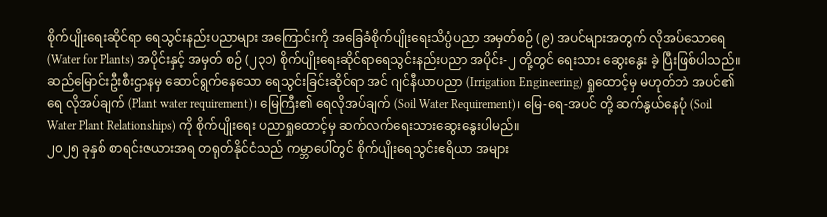စိုက်ပျိုးရေးဆိုင်ရာ ရေသွင်းနည်းပညာများ အကြောင်းကို အခြေခံစိုက်ပျိုးရေးသိပ္ပံပညာ အမှတ်စဉ် (၉) အပင်များအတွက် လိုအပ်သောရေ (Water for Plants) အပိုင်းနှင့် အမှတ် စဉ် (၂၃၁) စိုက်ပျိုးရေးဆိုင်ရာရေသွင်းနည်းပညာ အပိုင်း-၂ တို့တွင် ရေးသား ဆွေးနွေး ခဲ့ ပြီးဖြစ်ပါသည်။ ဆည်မြောင်းဦးစီးဌာနမှ ဆောင်ရွက်နေသော ရေသွင်းခြင်းဆိုင်ရာ အင် ဂျင်နီယာပညာ (Irrigation Engineering) ရှုထောင့်မှ မဟုတ်ဘဲ အပင်၏ရေ လိုအပ်ချက် (Plant water requirement)၊ မြေကြီး၏ ရေလိုအပ်ချက် (Soil Water Requirement)၊ မြေ-ရေ-အပင် တို့ ဆက်နွယ်နေပုံ (Soil Water Plant Relationships) ကို စိုက်ပျိုးရေး ပညာရှုထောင့်မှ ဆက်လက်ရေးသားဆွေးနွေးပါမည်။
၂၀၂၅ ခုနှစ် စာရင်းဇယားအရ တရုတ်နိုင်ငံသည် ကမ္ဘာပေါ်တွင် စိုက်ပျိုးရေသွင်းဧရိယာ အများ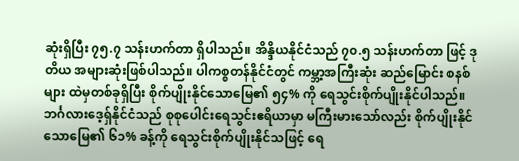ဆုံးရှိပြီး ၇၅.၇ သန်းဟက်တာ ရှိပါသည်။ အိန္ဒိယနိုင်ငံသည် ၇၀.၅ သန်းဟက်တာ ဖြင့် ဒုတိယ အများဆုံးဖြစ်ပါသည်။ ပါကစ္စတန်နိုင်ငံတွင် ကမ္ဘာ့အကြီးဆုံး ဆည်မြောင်း စနစ်များ ထဲမှတစ်ခုရှိပြီး စိုက်ပျိုးနိုင်သောမြေ၏ ၅၄% ကို ရေသွင်းစိုက်ပျိုးနိုင်ပါသည်။ ဘင်္ဂလားဒေ့ရှ်နိုင်ငံသည် စုစုပေါင်းရေသွင်းဧရိယာမှာ မကြီးမားသော်လည်း စိုက်ပျိုးနိုင် သောမြေ၏ ၆၁% ခန့်ကို ရေသွင်းစိုက်ပျိုးနိုင်သဖြင့် ရေ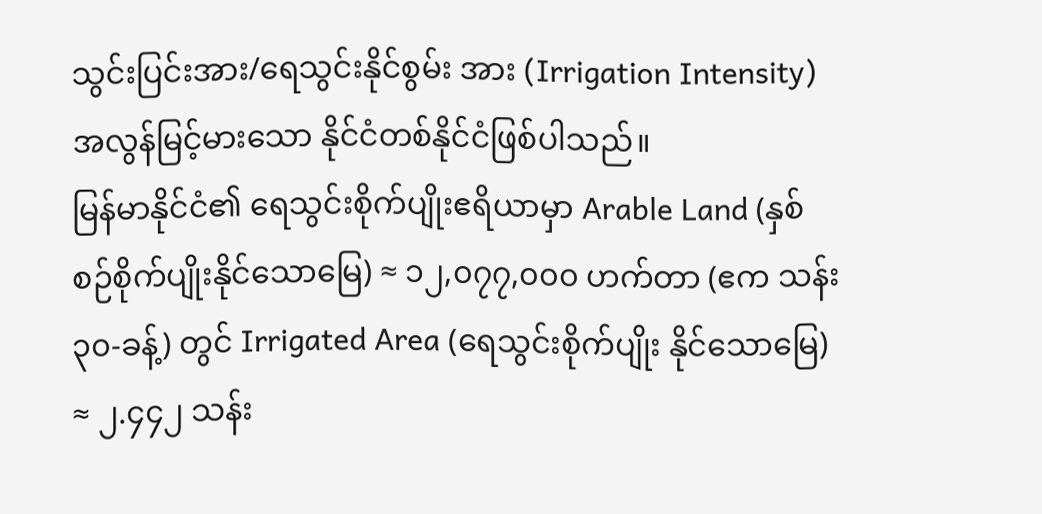သွင်းပြင်းအား/ရေသွင်းနိုင်စွမ်း အား (Irrigation Intensity) အလွန်မြင့်မားသော နိုင်ငံတစ်နိုင်ငံဖြစ်ပါသည်။
မြန်မာနိုင်ငံ၏ ရေသွင်းစိုက်ပျိုးဧရိယာမှာ Arable Land (နှစ်စဉ်စိုက်ပျိုးနိုင်သောမြေ) ≈ ၁၂,၀၇၇,၀၀၀ ဟက်တာ (ဧက သန်း ၃၀-ခန့်) တွင် Irrigated Area (ရေသွင်းစိုက်ပျိုး နိုင်သောမြေ) ≈ ၂.၄၄၂ သန်း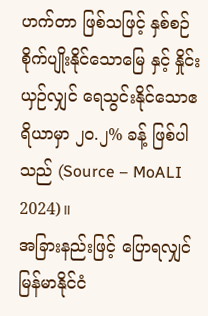ဟက်တာ ဖြစ်သဖြင့် နှစ်စဉ်စိုက်ပျိုးနိုင်သောမြေ နှင့် နှိုင်းယှဉ်လျှင် ရေသွင်းနိုင်သောဧရိယာမှာ ၂၀.၂% ခန့် ဖြစ်ပါသည် (Source – MoALI 2024)။
အခြားနည်းဖြင့် ပြောရလျှင် မြန်မာနိုင်ငံ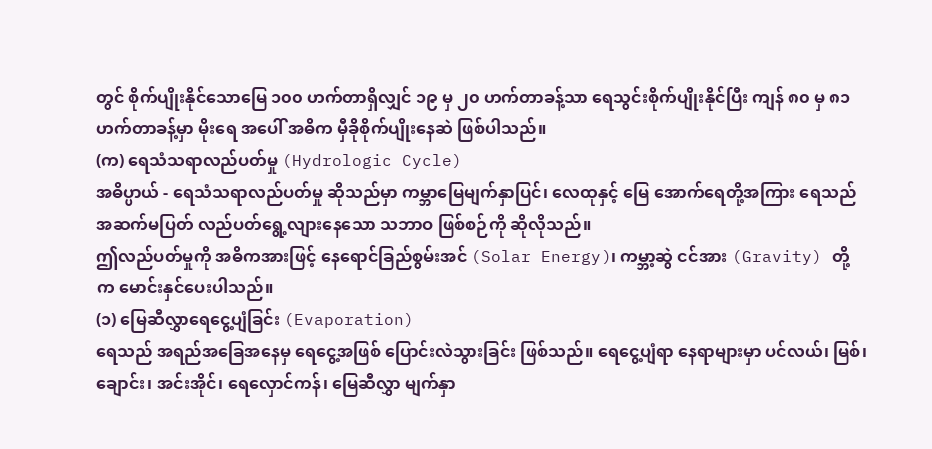တွင် စိုက်ပျိုးနိုင်သောမြေ ၁၀၀ ဟက်တာရှိလျှင် ၁၉ မှ ၂၀ ဟက်တာခန့်သာ ရေသွင်းစိုက်ပျိုးနိုင်ပြီး ကျန် ၈၀ မှ ၈၁ ဟက်တာခန့်မှာ မိုးရေ အပေါ် အဓိက မှီခိုစိုက်ပျိုးနေဆဲ ဖြစ်ပါသည်။
(က) ရေသံသရာလည်ပတ်မှု (Hydrologic Cycle)
အဓိပ္ပာယ် - ရေသံသရာလည်ပတ်မှု ဆိုသည်မှာ ကမ္ဘာမြေမျက်နှာပြင်၊ လေထုနှင့် မြေ အောက်ရေတို့အကြား ရေသည် အဆက်မပြတ် လည်ပတ်ရွေ့လျားနေသော သဘာဝ ဖြစ်စဉ်ကို ဆိုလိုသည်။
ဤလည်ပတ်မှုကို အဓိကအားဖြင့် နေရောင်ခြည်စွမ်းအင် (Solar Energy)၊ ကမ္ဘာ့ဆွဲ ငင်အား (Gravity) တို့က မောင်းနှင်ပေးပါသည်။
(၁) မြေဆီလွှာရေငွေ့ပျံခြင်း (Evaporation)
ရေသည် အရည်အခြေအနေမှ ရေငွေ့အဖြစ် ပြောင်းလဲသွားခြင်း ဖြစ်သည်။ ရေငွေ့ပျံရာ နေရာများမှာ ပင်လယ်၊ မြစ်၊ ချောင်း၊ အင်းအိုင်၊ ရေလှောင်ကန်၊ မြေဆီလွှာ မျက်နှာ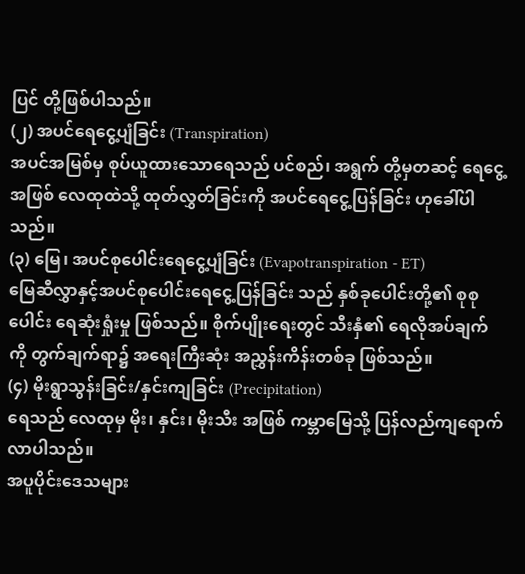ပြင် တို့ဖြစ်ပါသည်။
(၂) အပင်ရေငွေ့ပျံခြင်း (Transpiration)
အပင်အမြစ်မှ စုပ်ယူထားသောရေသည် ပင်စည်၊ အရွက် တို့မှတဆင့် ရေငွေ့အဖြစ် လေထုထဲသို့ ထုတ်လွှတ်ခြင်းကို အပင်ရေငွေ့ပြန်ခြင်း ဟုခေါ်ပါသည်။
(၃) မြေ၊ အပင်စုပေါင်းရေငွေ့ပျံခြင်း (Evapotranspiration - ET)
မြေဆီလွှာနှင့်အပင်စုပေါင်းရေငွေ့ပြန်ခြင်း သည် နှစ်ခုပေါင်းတို့၏ စုစုပေါင်း ရေဆုံးရှုံးမှု ဖြစ်သည်။ စိုက်ပျိုးရေးတွင် သီးနှံ၏ ရေလိုအပ်ချက်ကို တွက်ချက်ရာ၌ အရေးကြီးဆုံး အညွှန်းကိန်းတစ်ခု ဖြစ်သည်။
(၄) မိုးရွာသွန်းခြင်း/နှင်းကျခြင်း (Precipitation)
ရေသည် လေထုမှ မိုး၊ နှင်း၊ မိုးသီး အဖြစ် ကမ္ဘာမြေသို့ ပြန်လည်ကျရောက်လာပါသည်။
အပူပိုင်းဒေသများ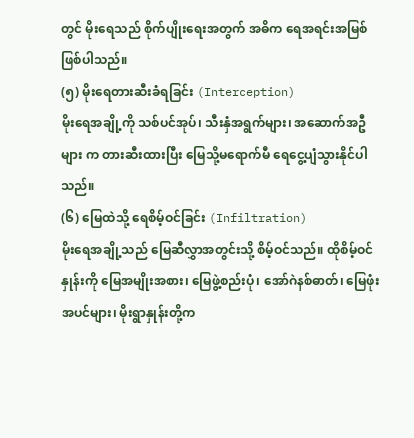တွင် မိုးရေသည် စိုက်ပျိုးရေးအတွက် အဓိက ရေအရင်းအမြစ် ဖြစ်ပါသည်။
(၅) မိုးရေတားဆီးခံရခြင်း (Interception)
မိုးရေအချို့ကို သစ်ပင်အုပ်၊ သီးနှံအရွက်များ၊ အဆောက်အဦများ က တားဆီးထားပြီး မြေသို့မရောက်မီ ရေငွေ့ပျံသွားနိုင်ပါသည်။
(၆) မြေထဲသို့ ရေစိမ့်ဝင်ခြင်း (Infiltration)
မိုးရေအချို့သည် မြေဆီလွှာအတွင်းသို့ စိမ့်ဝင်သည်။ ထိုစိမ့်ဝင်နှုန်းကို မြေအမျိုးအစား၊ မြေဖွဲ့စည်းပုံ၊ အော်ဂဲနစ်ဓာတ်၊ မြေဖုံးအပင်များ၊ မိုးရွာနှုန်းတို့က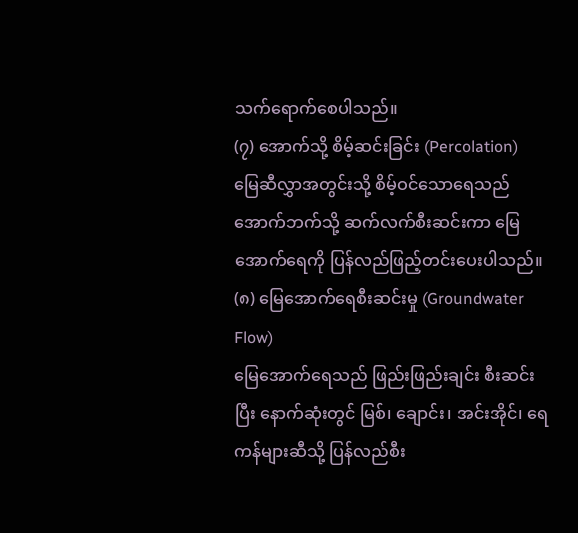သက်ရောက်စေပါသည်။
(၇) အောက်သို့ စိမ့်ဆင်းခြင်း (Percolation)
မြေဆီလွှာအတွင်းသို့ စိမ့်ဝင်သောရေသည် အောက်ဘက်သို့ ဆက်လက်စီးဆင်းကာ မြေအောက်ရေကို ပြန်လည်ဖြည့်တင်းပေးပါသည်။
(၈) မြေအောက်ရေစီးဆင်းမှု (Groundwater Flow)
မြေအောက်ရေသည် ဖြည်းဖြည်းချင်း စီးဆင်းပြီး နောက်ဆုံးတွင် မြစ်၊ ချောင်း၊ အင်းအိုင်၊ ရေကန်များဆီသို့ ပြန်လည်စီး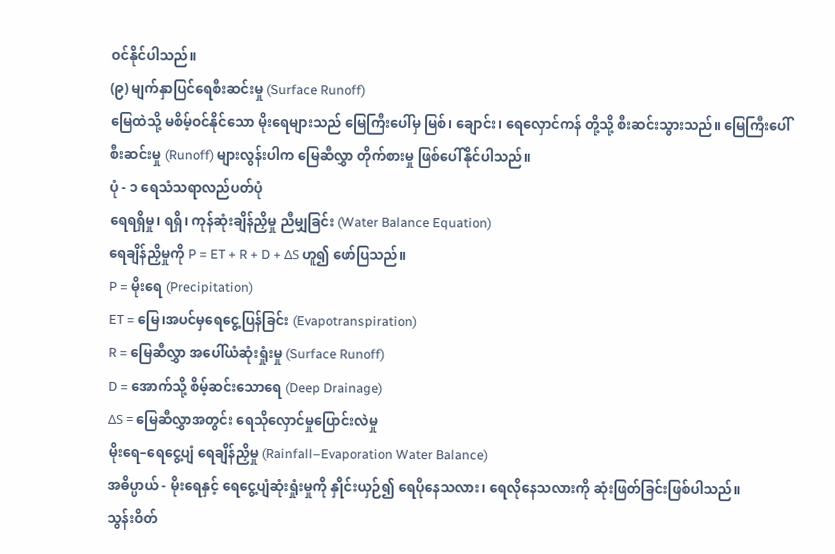ဝင်နိုင်ပါသည်။
(၉) မျက်နှာပြင်ရေစီးဆင်းမှု (Surface Runoff)
မြေထဲသို့ မစိမ့်ဝင်နိုင်သော မိုးရေများသည် မြေကြီးပေါ်မှ မြစ်၊ ချောင်း၊ ရေလှောင်ကန် တို့သို့ စီးဆင်းသွားသည်။ မြေကြီးပေါ်စီးဆင်းမှု (Runoff) များလွန်းပါက မြေဆီလွှာ တိုက်စားမှု ဖြစ်ပေါ်နိုင်ပါသည်။
ပုံ - ၁ ရေသံသရာလည်ပတ်ပုံ
ရေရရှိမှု၊ ရရှိ၊ ကုန်ဆုံးချိန်ညှိမှု ညီမျှခြင်း (Water Balance Equation)
ရေချိန်ညှိမှုကို P = ET + R + D + ΔS ဟူ၍ ဖော်ပြသည်။
P = မိုးရေ (Precipitation)
ET = မြေ၊အပင်မှရေငွေ့ပြန်ခြင်း (Evapotranspiration)
R = မြေဆီလွှာ အပေါ်ယံဆုံးရှုံးမှု (Surface Runoff)
D = အောက်သို့ စိမ့်ဆင်းသောရေ (Deep Drainage)
ΔS = မြေဆီလွှာအတွင်း ရေသိုလှောင်မှုပြောင်းလဲမှု
မိုးရေ–ရေငွေ့ပျံ ရေချိန်ညှိမှု (Rainfall–Evaporation Water Balance)
အဓိပ္ပာယ် - မိုးရေနှင့် ရေငွေ့ပျံဆုံးရှုံးမှုကို နှိုင်းယှဉ်၍ ရေပိုနေသလား၊ ရေလိုနေသလားကို ဆုံးဖြတ်ခြင်းဖြစ်ပါသည်။
သွန်းဝိတ်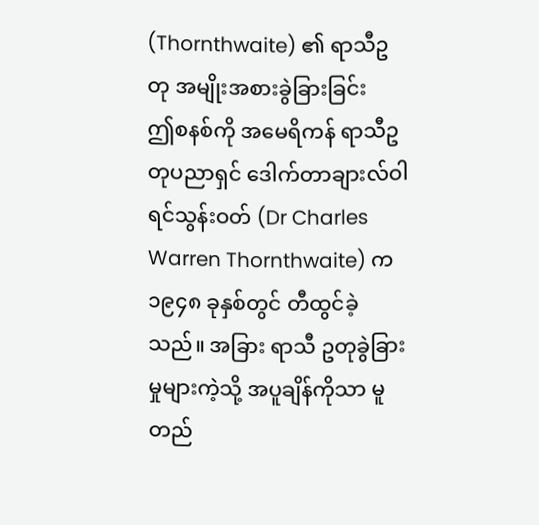(Thornthwaite) ၏ ရာသီဥတု အမျိုးအစားခွဲခြားခြင်း
ဤစနစ်ကို အမေရိကန် ရာသီဥတုပညာရှင် ဒေါက်တာချားလ်ဝါရင်သွန်းဝတ် (Dr Charles Warren Thornthwaite) က ၁၉၄၈ ခုနှစ်တွင် တီထွင်ခဲ့သည်။ အခြား ရာသီ ဥတုခွဲခြားမှုများကဲ့သို့ အပူချိန်ကိုသာ မူတည်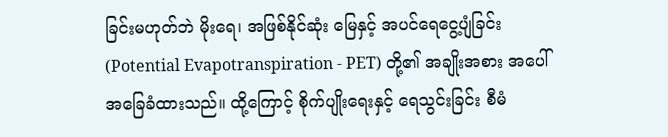ခြင်းမဟုတ်ဘဲ မိုးရေ၊ အဖြစ်နိုင်ဆုံး မြေနှင့် အပင်ရေငွေ့ပျံခြင်း (Potential Evapotranspiration - PET) တို့၏ အချိုးအစား အပေါ် အခြေခံထားသည်။ ထို့ကြောင့် စိုက်ပျိုးရေးနှင့် ရေသွင်းခြင်း စီမံ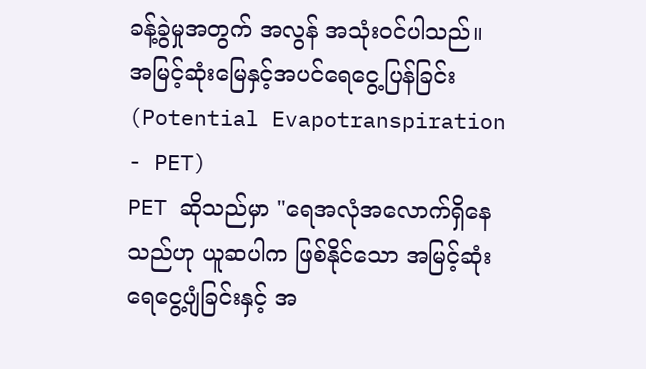ခန့်ခွဲမှုအတွက် အလွန် အသုံးဝင်ပါသည်။
အမြင့်ဆုံးမြေနှင့်အပင်ရေငွေ့ပြန်ခြင်း (Potential Evapotranspiration - PET)
PET ဆိုသည်မှာ "ရေအလုံအလောက်ရှိနေသည်ဟု ယူဆပါက ဖြစ်နိုင်သော အမြင့်ဆုံး ရေငွေ့ပျံခြင်းနှင့် အ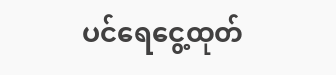ပင်ရေငွေ့ထုတ်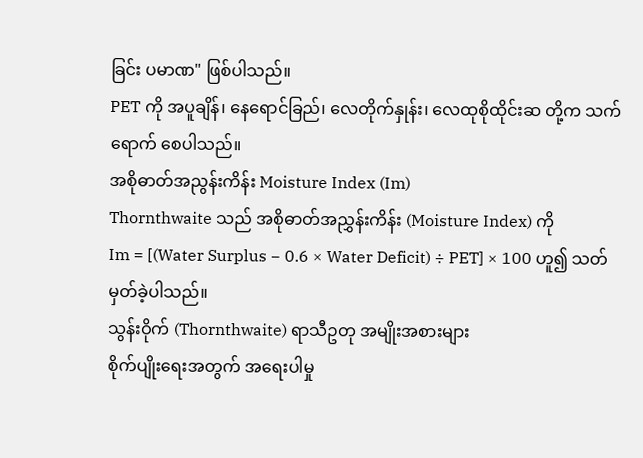ခြင်း ပမာဏ" ဖြစ်ပါသည်။
PET ကို အပူချိန်၊ နေရောင်ခြည်၊ လေတိုက်နှုန်း၊ လေထုစိုထိုင်းဆ တို့က သက်ရောက် စေပါသည်။
အစိုဓာတ်အညွန်းကိန်း Moisture Index (Im)
Thornthwaite သည် အစိုဓာတ်အညွှန်းကိန်း (Moisture Index) ကို
Im = [(Water Surplus − 0.6 × Water Deficit) ÷ PET] × 100 ဟူ၍ သတ်မှတ်ခဲ့ပါသည်။
သွန်းဝိုက် (Thornthwaite) ရာသီဥတု အမျိုးအစားများ
စိုက်ပျိုးရေးအတွက် အရေးပါမှု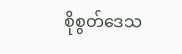စိုစွတ်ဒေသ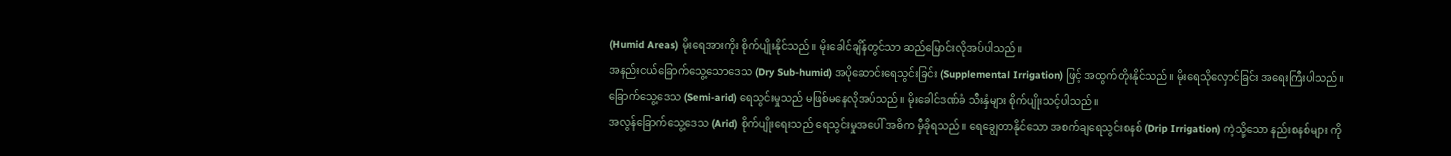(Humid Areas) မိုးရေအားကိုး စိုက်ပျိုးနိုင်သည်။ မိုးခေါင်ချိန်တွင်သာ ဆည်မြောင်းလိုအပ်ပါသည်။
အနည်းငယ်ခြောက်သွေ့သောဒေသ (Dry Sub-humid) အပိုဆောင်းရေသွင်းခြင်း (Supplemental Irrigation) ဖြင့် အထွက်တိုးနိုင်သည်။ မိုးရေသိုလှောင်ခြင်း အရေးကြီးပါသည်။
ခြောက်သွေ့ဒေသ (Semi-arid) ရေသွင်းမှုသည် မဖြစ်မနေလိုအပ်သည်။ မိုးခေါင်ဒဏ်ခံ သီးနှံများ စိုက်ပျိုးသင့်ပါသည်။
အလွန်ခြောက်သွေ့ဒေသ (Arid) စိုက်ပျိုးရေးသည် ရေသွင်းမှုအပေါ် အဓိက မှီခိုရသည်။ ရေချွေတာနိုင်သော အစက်ချရေသွင်းစနစ် (Drip Irrigation) ကဲ့သို့သော နည်းစနစ်များ ကို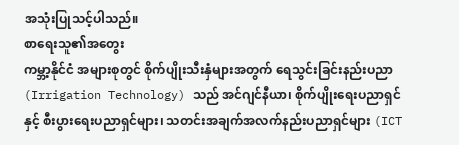အသုံးပြုသင့်ပါသည်။
စာရေးသူ၏အတွေး
ကမ္ဘာ့နိုင်ငံ အများစုတွင် စိုက်ပျိုးသီးနှံများအတွက် ရေသွင်းခြင်းနည်းပညာ (Irrigation Technology) သည် အင်ဂျင်နီယာ၊ စိုက်ပျိုးရေးပညာရှင်နှင့် စီးပွားရေးပညာရှင်များ၊ သတင်းအချက်အလက်နည်းပညာရှင်များ (ICT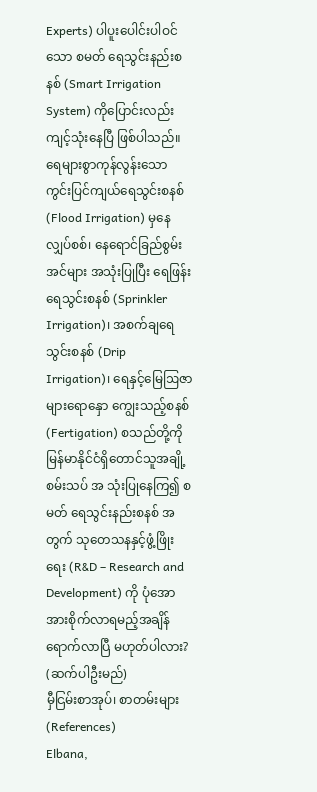Experts) ပါပူးပေါင်းပါဝင်သော စမတ် ရေသွင်းနည်းစနစ် (Smart Irrigation System) ကိုပြောင်းလည်းကျင့်သုံးနေပြီ ဖြစ်ပါသည်။ ရေများစွာကုန်လွန်းသော ကွင်းပြင်ကျယ်ရေသွင်းစနစ် (Flood Irrigation) မှနေ လျှပ်စစ်၊ နေရောင်ခြည်စွမ်းအင်များ အသုံးပြုပြီး ရေဖြန်းရေသွင်းစနစ် (Sprinkler Irrigation)၊ အစက်ချရေသွင်းစနစ် (Drip Irrigation)၊ ရေနှင့်မြေဩဇာများရောနှော ကျွေးသည့်စနစ် (Fertigation) စသည်တို့ကို မြန်မာနိုင်ငံရှိတောင်သူအချို့ စမ်းသပ် အ သုံးပြုနေကြ၍ စမတ် ရေသွင်းနည်းစနစ် အတွက် သုတေသနနှင့်ဖွံ့ဖြိုးရေး (R&D – Research and Development) ကို ပုံအောအားစိုက်လာရမည့်အချိန် ရောက်လာပြီ မဟုတ်ပါလား?
(ဆက်ပါဦးမည်)
မှီငြမ်းစာအုပ်၊ စာတမ်းများ (References)
Elbana,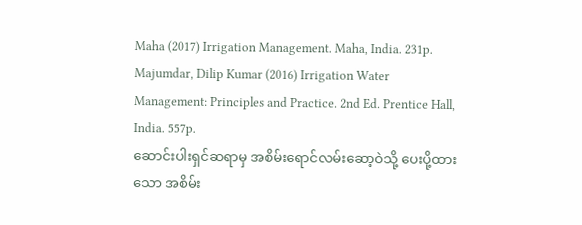Maha (2017) Irrigation Management. Maha, India. 231p.
Majumdar, Dilip Kumar (2016) Irrigation Water Management: Principles and Practice. 2nd Ed. Prentice Hall, India. 557p.
ဆောင်းပါးရှင်ဆရာမှ အစိမ်းရောင်လမ်းဆော့ဝဲသို့ ပေးပို့ထားသော အစိမ်း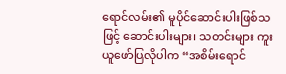ရောင်လမ်း၏ မူပိုင်ဆောင်းပါးဖြစ်သဖြင့် ဆောင်းပါးများ၊ သတင်းများ ကူးယူဖော်ပြလိုပါက “အစိမ်းရောင်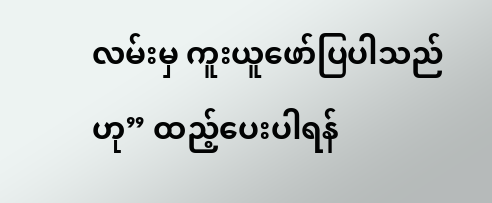လမ်းမှ ကူးယူဖော်ပြပါသည်ဟု” ထည့်ပေးပါရန်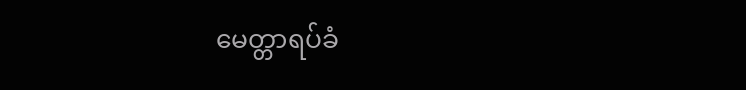မေတ္တာရပ်ခံ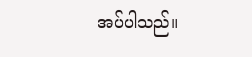အပ်ပါသည်။